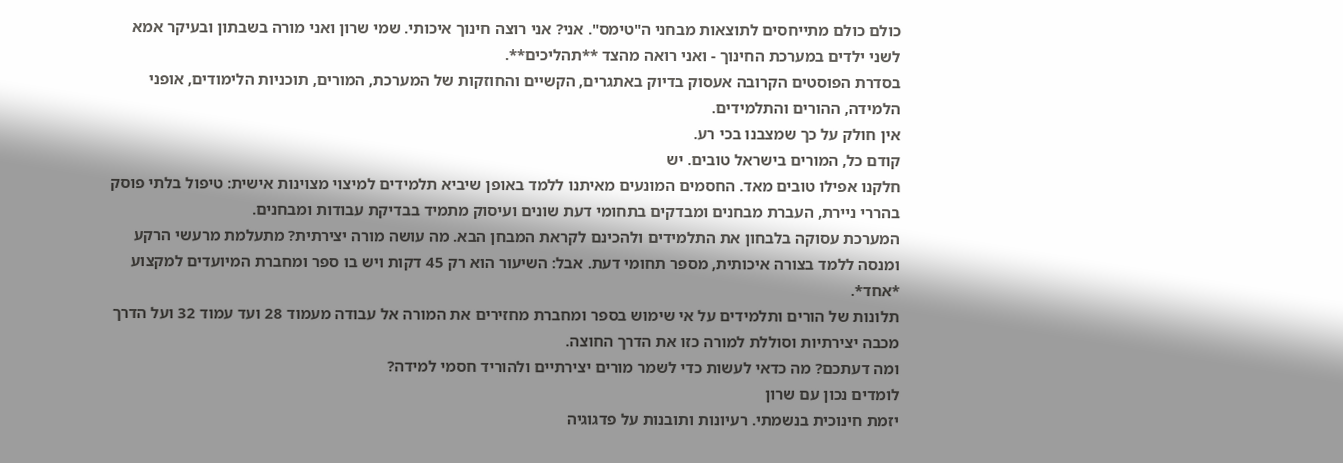כולם כולם מתייחסים לתוצאות מבחני ה"טימס". אני? אני רוצה חינוך איכותי. שמי שרון ואני מורה בשבתון ובעיקר אמא לשני ילדים במערכת החינוך - ואני רואה מהצד **תהליכים**.
בסדרת הפוסטים הקרובה אעסוק בדיוק באתגרים, הקשיים והחוזקות של המערכת, המורים, תוכניות הלימודים, אופני הלמידה, ההורים והתלמידים.
אין חולק על כך שמצבנו בכי רע.
קודם כל, המורים בישראל טובים. יש
חלקנו אפילו טובים מאד. החסמים המונעים מאיתנו ללמד באופן שיביא תלמידים למיצוי מצוינות אישית: טיפול בלתי פוסק בהררי ניירת, העברת מבחנים ומבדקים בתחומי דעת שונים ועיסוק מתמיד בבדיקת עבודות ומבחנים.
המערכת עסוקה בלבחון את התלמידים ולהכינם לקראת המבחן הבא. מה עושה מורה יצירתית? מתעלמת מרעשי הרקע ומנסה ללמד בצורה איכותית, מספר תחומי דעת. אבל: השיעור הוא רק 45 דקות ויש בו ספר ומחברת המיועדים למקצוע *אחד*.
תלונות של הורים ותלמידים על אי שימוש בספר ומחברת מחזירים את המורה אל עבודה מעמוד 28 ועד עמוד 32 ועל הדרך מכבה יצירתיות וסוללת למורה כזו את הדרך החוצה.
ומה דעתכם? מה כדאי לעשות כדי לשמר מורים יצירתיים ולהוריד חסמי למידה?
לומדים נכון עם שרון
יזמת חינוכית בנשמתי. רעיונות ותובנות על פדגוגיה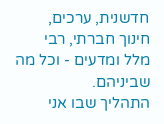חדשנית, ערכים, חינוך חברתי, רבי מלל ומדעים - וכל מה שביניהם.
התהליך שבו אני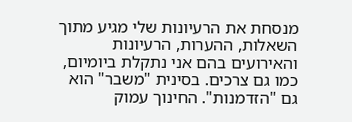מנסחת את הרעיונות שלי מגיע מתוך השאלות, ההערות, הרעיונות והאירועים בהם אני נתקלת ביומיום, כמו גם צרכים. בסינית "משבר" הוא גם "הזדמנות". החינוך עמוק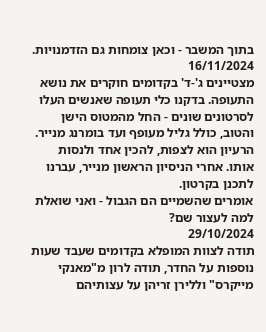בתוך המשבר - וכאן צומחות גם הזדמנויות.
16/11/2024
מצטיינים ג'-ד' בקדומים חוקרים את נושא התעופה. בדקנו כלי תעופה שאנשים העלו לסרטונים שונים - החל מהמטוס הישן והטוב, כולל גליל מעופף ועד בומרנג מנייר.
הרעיון הוא לצפות, להכין אחד ולנסות אותו. אחרי הניסיון הראשון מנייר, עברנו לתכנן בקרטון.
אומרים שהשמיים הם הגבול - ואני שואלת למה לעצור שם?
29/10/2024
תודה לצוות המופלא בקדומים שעבד שעות נוספות על החדר, תודה לרון מ"מאנקי מייקרס" וללירן זריהן על עצותיהם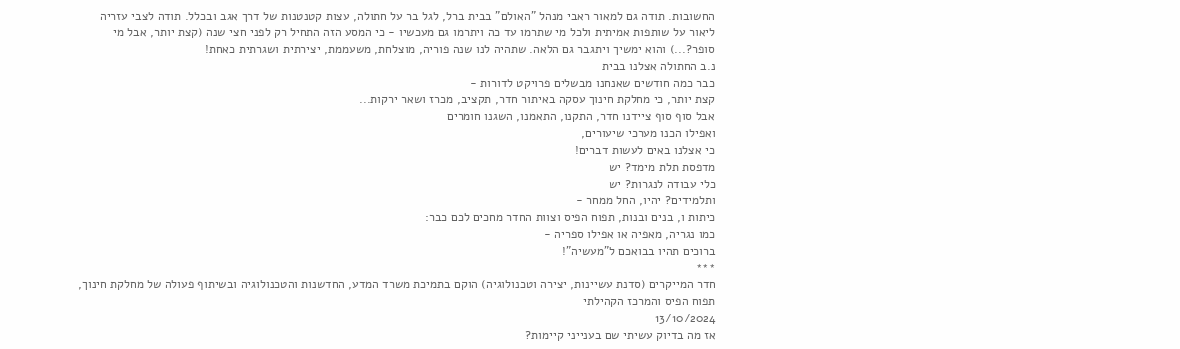החשובות. תודה גם למאור ראבי מנהל "האולם" בבית ברל, לגל בר על חתולה, עצות קטנטנות של דרך אגב ובכלל. תודה לצבי עזריה ליאור על שותפות אמיתית ולכל מי שתרמו עד כה ויתרמו גם מעכשיו - כי המסע הזה התחיל רק לפני חצי שנה (קצת יותר, אבל מי סופר?...) והוא ימשיך ויתגבר גם הלאה. שתהיה לנו שנה פוריה, מוצלחת, משעממת, יצירתית ושגרתית כאחת!
נ.ב החתולה אצלנו בבית
כבר כמה חודשים שאנחנו מבשלים פרויקט לדורות -
קצת יותר, כי מחלקת חינוך עסקה באיתור חדר, תקציב, מכרז ושאר ירקות...
אבל סוף סוף ציידנו חדר, התקנו, התאמנו, השגנו חומרים
ואפילו הכנו מערכי שיעורים,
כי אצלנו באים לעשות דברים!
מדפסת תלת מימד? יש
כלי עבודה לנגרות? יש
ותלמידים? יהיו, החל ממחר -
כיתות ו, בנים ובנות, תפוח הפיס וצוות החדר מחכים לכם כבר:
כמו נגריה, מאפיה או אפילו ספריה -
ברוכים תהיו בבואכם ל"מעשיה"!
***
חדר המייקרים (סדנת עשיינות, יצירה וטכנולוגיה) הוקם בתמיכת משרד המדע, החדשנות והטכנולוגיה ובשיתוף פעולה של מחלקת חינוך, תפוח הפיס והמרכז הקהילתי
13/10/2024
אז מה בדיוק עשיתי שם בענייני קיימות?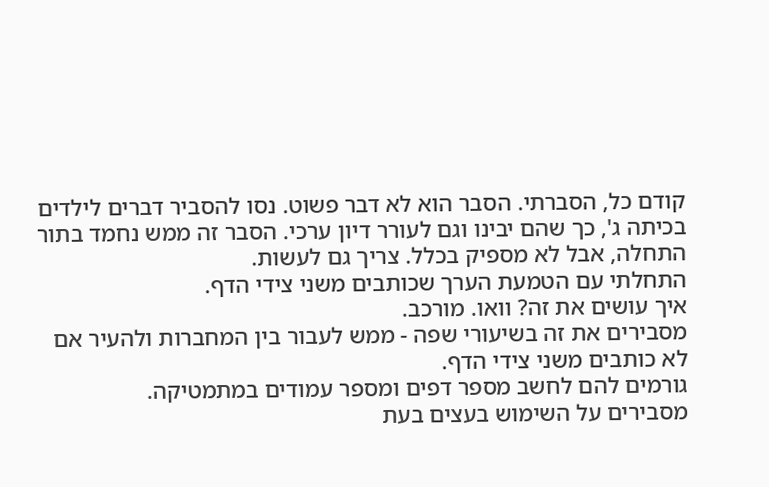קודם כל, הסברתי. הסבר הוא לא דבר פשוט. נסו להסביר דברים לילדים בכיתה ג', כך שהם יבינו וגם לעורר דיון ערכי. הסבר זה ממש נחמד בתור התחלה, אבל לא מספיק בכלל. צריך גם לעשות.
התחלתי עם הטמעת הערך שכותבים משני צידי הדף.
איך עושים את זה? וואו. מורכב.
מסבירים את זה בשיעורי שפה - ממש לעבור בין המחברות ולהעיר אם לא כותבים משני צידי הדף.
גורמים להם לחשב מספר דפים ומספר עמודים במתמטיקה.
מסבירים על השימוש בעצים בעת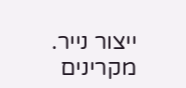ייצור נייר. מקרינים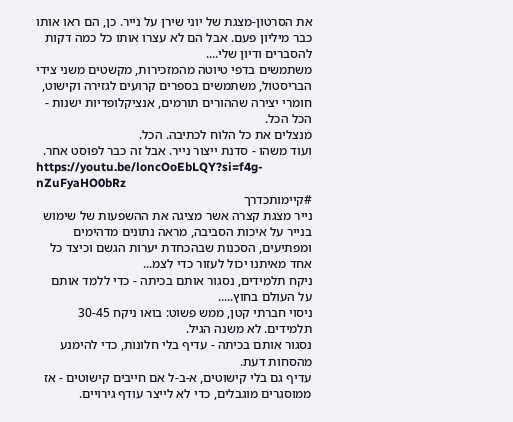את הסרטון-מצגת של יוני שירן על נייר. כן, הם ראו אותו כבר מיליון פעם. אבל הם לא עצרו אותו כל כמה דקות להסברים ודיון שלי....
משתמשים בדפי טיוטה מהמזכירות, מקשטים משני צידי הבריסטול, משתמשים בספרים קרועים לגזירה וקישוט, חומרי יצירה שההורים תורמים, אנציקלופדיות ישנות - הכל הכל.
מנצלים את כל הלוח לכתיבה. הכל.
ועוד משהו - סדנת ייצור נייר. אבל זה כבר לפוסט אחר.
https://youtu.be/loncOoEbLQY?si=f4g-nZuFyaHO0bRz
#קיימותכדרך
נייר מצגת קצרה אשר מציגה את ההשפעות של שימוש בנייר על איכות הסביבה, מראה נתונים מדהימים ומפתיעים, הסכנות שבהכחדת יערות הגשם וכיצד כל אחד מאיתנו יכול לעזור כדי לצמ...
ניקח תלמידים, נסגור אותם בכיתה - כדי ללמד אותם על העולם בחוץ.....
ניסוי חברתי קטן, ממש פשוט: בואו ניקח 30-45 תלמידים. לא משנה הגיל.
נסגור אותם בכיתה - עדיף בלי חלונות, כדי להימנע מהסחות דעת.
עדיף גם בלי קישוטים, א-ב-ל אם חייבים קישוטים - אז ממוסגרים מוגבלים, כדי לא לייצר עודף גירויים.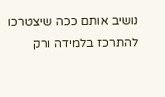נושיב אותם ככה שיצטרכו להתרכז בלמידה ורק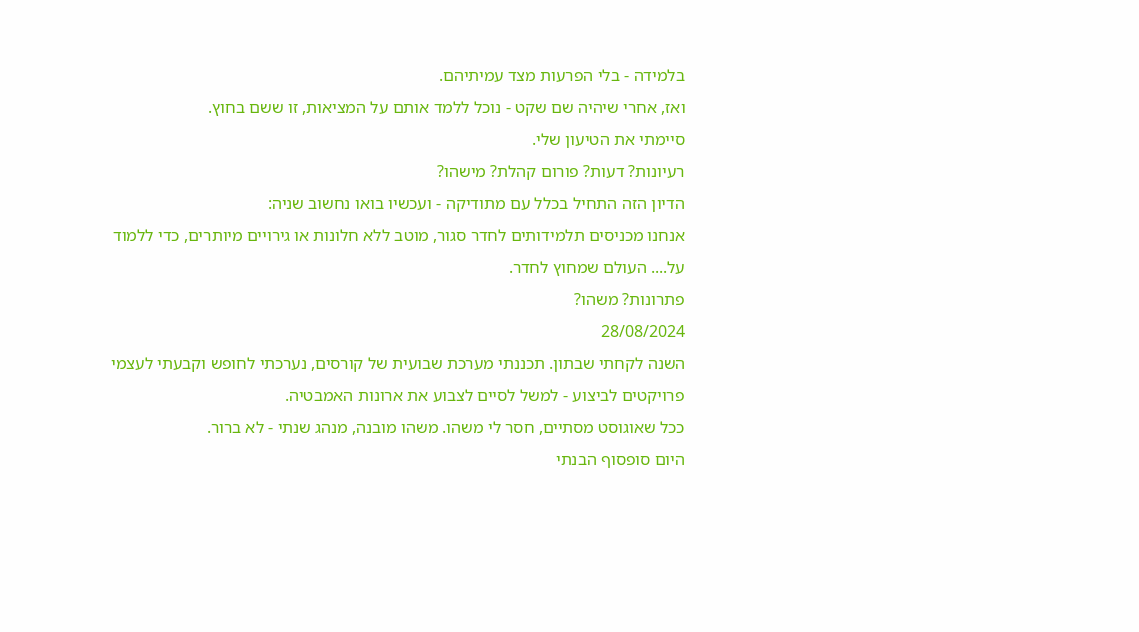בלמידה - בלי הפרעות מצד עמיתיהם.
ואז, אחרי שיהיה שם שקט - נוכל ללמד אותם על המציאות, זו ששם בחוץ.
סיימתי את הטיעון שלי.
רעיונות? דעות? פורום קהלת? מישהו?
הדיון הזה התחיל בכלל עם מתודיקה - ועכשיו בואו נחשוב שניה:
אנחנו מכניסים תלמידותים לחדר סגור, מוטב ללא חלונות או גירויים מיותרים, כדי ללמוד על.... העולם שמחוץ לחדר.
פתרונות? משהו?
28/08/2024
השנה לקחתי שבתון. תכננתי מערכת שבועית של קורסים, נערכתי לחופש וקבעתי לעצמי פרויקטים לביצוע - למשל לסיים לצבוע את ארונות האמבטיה.
ככל שאוגוסט מסתיים, חסר לי משהו. משהו מובנה, מנהג שנתי - לא ברור.
היום סופסוף הבנתי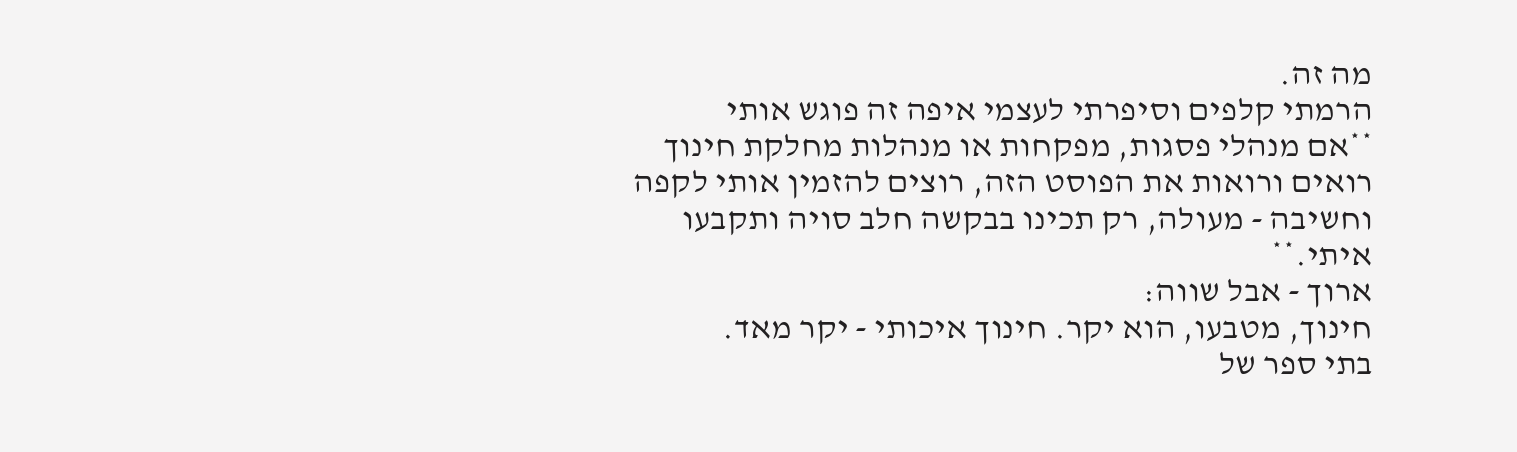מה זה.
הרמתי קלפים וסיפרתי לעצמי איפה זה פוגש אותי
**אם מנהלי פסגות, מפקחות או מנהלות מחלקת חינוך רואים ורואות את הפוסט הזה, רוצים להזמין אותי לקפה וחשיבה - מעולה, רק תכינו בבקשה חלב סויה ותקבעו איתי.**
ארוך - אבל שווה:
חינוך, מטבעו, הוא יקר. חינוך איכותי - יקר מאד.
בתי ספר של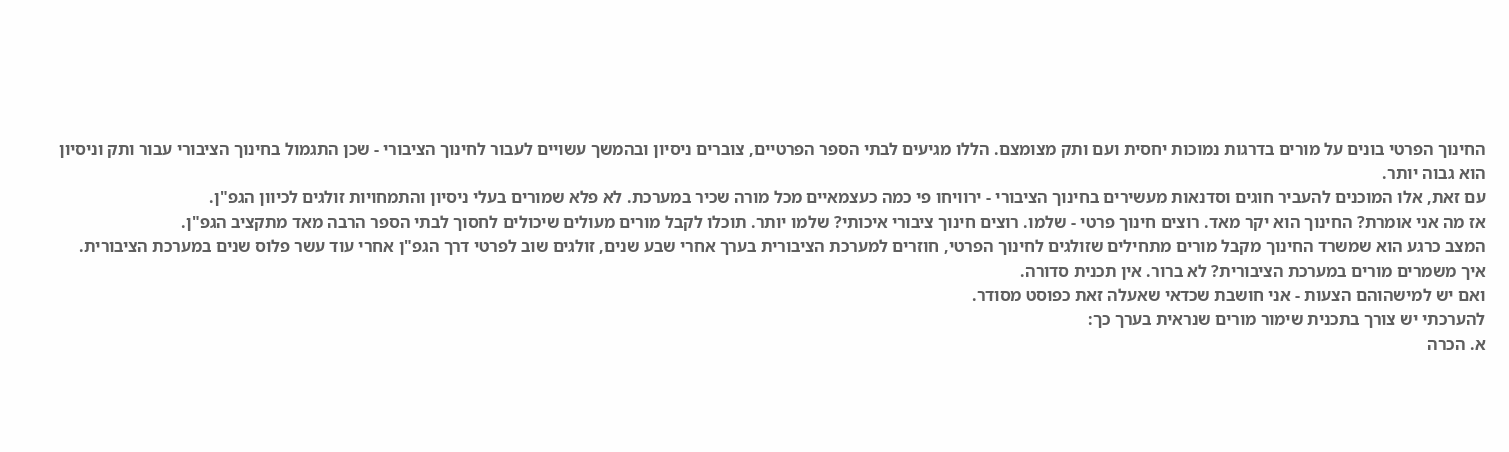החינוך הפרטי בונים על מורים בדרגות נמוכות יחסית ועם ותק מצומצם. הללו מגיעים לבתי הספר הפרטיים, צוברים ניסיון ובהמשך עשויים לעבור לחינוך הציבורי - שכן התגמול בחינוך הציבורי עבור ותק וניסיון הוא גבוה יותר.
עם זאת, אלו המוכנים להעביר חוגים וסדנאות מעשירים בחינוך הציבורי - ירוויחו פי כמה כעצמאיים מכל מורה שכיר במערכת. לא פלא שמורים בעלי ניסיון והתמחויות זולגים לכיוון הגפ"ן.
אז מה אני אומרת? החינוך הוא יקר מאד. רוצים חינוך פרטי - שלמו. רוצים חינוך ציבורי איכותי? שלמו יותר. תוכלו לקבל מורים מעולים שיכולים לחסוך לבתי הספר הרבה מאד מתקציב הגפ"ן.
המצב כרגע הוא שמשרד החינוך מקבל מורים מתחילים שזולגים לחינוך הפרטי, חוזרים למערכת הציבורית בערך אחרי שבע שנים, זולגים שוב לפרטי דרך הגפ"ן אחרי עוד עשר פלוס שנים במערכת הציבורית.
איך משמרים מורים במערכת הציבורית? לא ברור. אין תכנית סדורה.
ואם יש למישהוהם הצעות - אני חושבת שכדאי שאעלה זאת כפוסט מסודר.
להערכתי יש צורך בתכנית שימור מורים שנראית בערך כך:
א. הכרה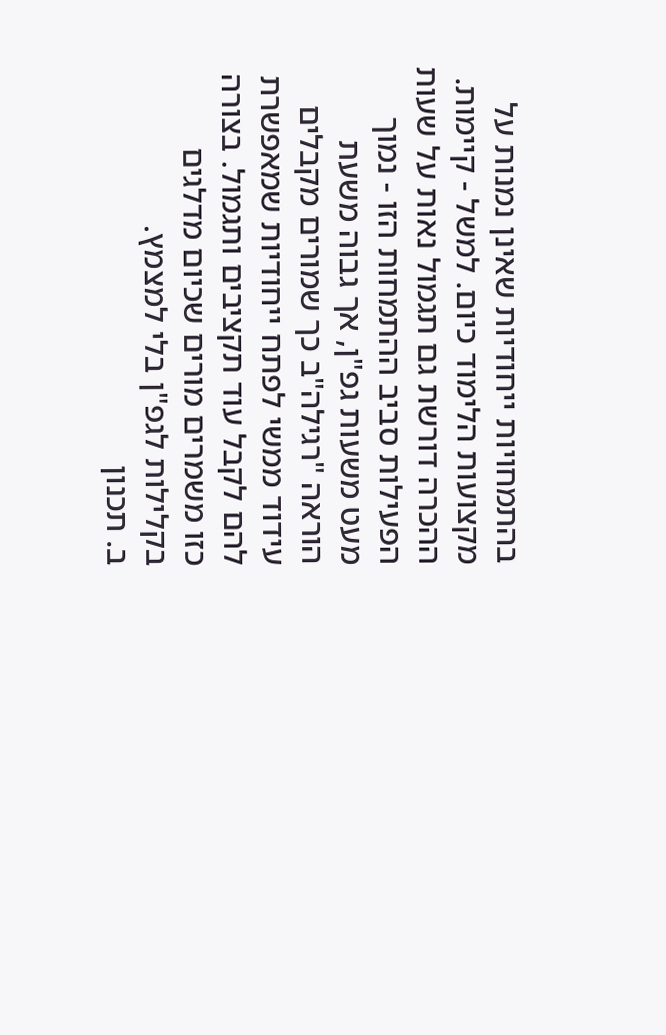בהתמחויות ייחודיות שאינן נמנות על מקצועות הלימוד כיום. למשל - קיימות. ההכרה דורשת גם תגמול נאות על שעות הפעילות סביב ההתמחות הזו - נמוך מעט משעות גפ"ן, אך גבוה משעת הוראה "רגילה"ב כך שמורים מקבלים עידוד ממשי לפתח ייחודיות שמאפשרת להם לקבל עוד תקציבים ותגמול. בצורה כזו משמרים מורים שכיום מדלגים בקלילות לגפ"ן בלי למצמץ.
ב. תכנון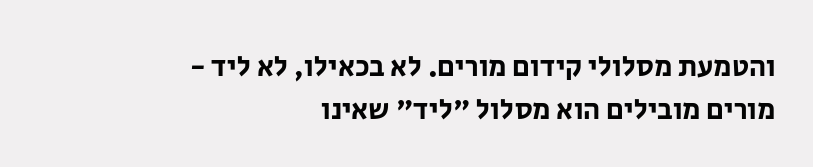והטמעת מסלולי קידום מורים. לא בכאילו, לא ליד - מורים מובילים הוא מסלול "ליד" שאינו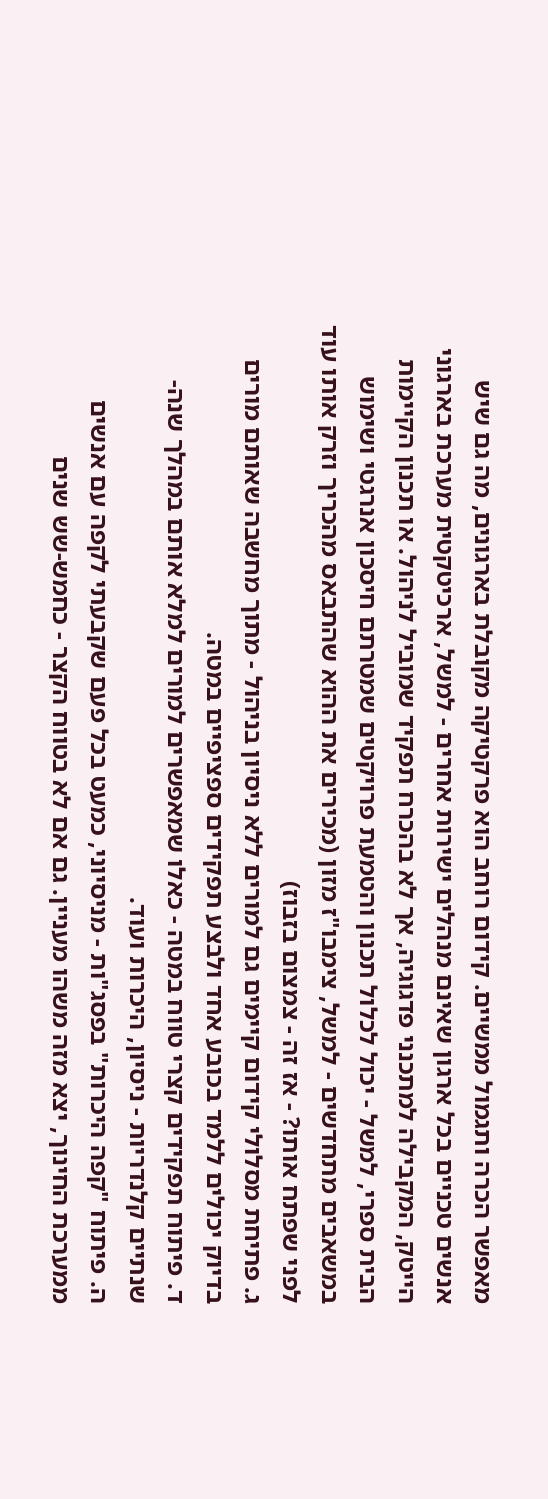מאפשר הכרה ותגמול ממשיים. קידום רוחב הוא פרקטיקה מקובלת בארגונים, מה גם שיש אנשים טכניים בכל ארגון שאינם מנהלים ישירות אחרים - למשל, ארכיטקטית מערכת בארגוני הייטק, המקבילה למתכנני פדגוגיה, אך לא בהכרח תפקיד שמוביל לניהול. או תכנון הקיימות הבית ספרי, למשל - יכול לכלול תכנון והטמעת פרויקטים שמטרתם חיסכון אנרגטי ושימוש במשאבים מתחדשים - למשל, צימבו"ז מזון (מכירים את ההוא שהתבאס מהכריך וזרק אותו עוד לפני שפתח אותו? - אז זה - צמצום בזבוז)
ג. פתיחת מסלולי קידום קיימים גם למורים ללא ניסיון בניהול - מתוך מחשבה שאותם מורים בדיוק יכולים ללמד בכובע אחד ולבצע תפקידים ספציפיים במטה.
ד. פיתוח תפקידים קצרי טווח במטה - כאלו שמאפשרים למורים למלא אותם במהלך שנה-שנתיים קלנדריות - ניסיון, היכרות ועוד.
ה. פיתוח "קפה היכרות" בפסג"ות - מניסיוני, כמעט בכל פעם שקבעתי לקפה עם אנשים ממערכת החינוך, יצא מזה משהו מעניין. גם אם לא בטווח הקצר - כחמש-שש שנים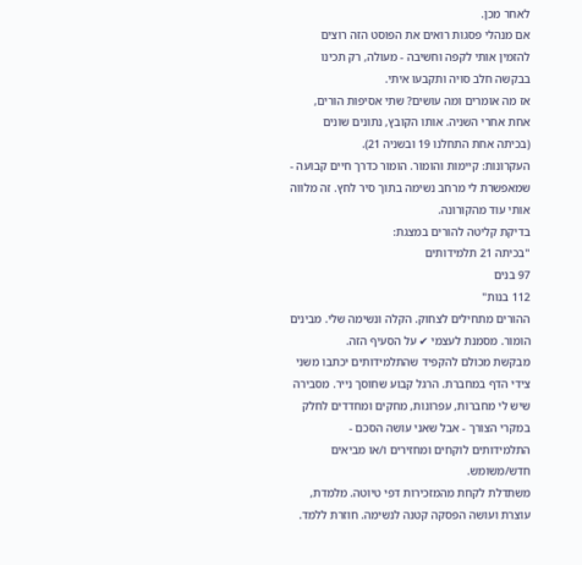לאחר מכן.
אם מנהלי פסגות רואים את הפוסט הזה רוצים להזמין אותי לקפה וחשיבה - מעולה, רק תכינו בבקשה חלב סויה ותקבעו איתי.
אז מה אומרים ומה עושים? שתי אסיפות הורים, אחת אחרי השניה. אותו הקובץ, נתונים שונים (בכיתה אחת התחלנו 19 ובשניה 21).
העקרונות: קיימות והומור. הומור כדרך חיים קבועה - שמאפשרת לי מרחב נשימה בתוך סיר לחץ. זה מלווה אותי עוד מהקורונה.
בדיקת קליטה להורים במצגת:
"בכיתה 21 תלמידותים
97 בנים
112 בנות"
ההורים מתחילים לצחוק. הקלה ונשימה שלי. מבינים הומור. מסמנת לעצמי ✔ על הסעיף הזה.
מבקשת מכולם להקפיד שהתלמידותים יכתבו משני צידי הדף במחברת. הרגל קבוע שחוסך נייר. מסבירה שיש לי מחברות, עפרונות, מחקים ומחדדים לחלק במקרי הצורך - אבל שאני עושה הסכם - התלמידותים לוקחים ומחזירים ו/או מביאים חדש/משומש.
משתדלת לקחת מהמזכירות דפי טיוטה. מלמדת, עוצרת ועושה הפסקה קטנה לנשימה. חוזרת ללמד.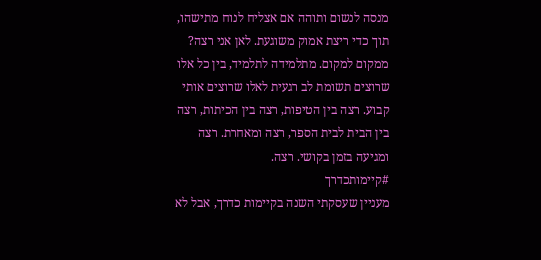מנסה לנשום ותוהה אם אצליח לנוח מתישהו, תוך כדי ריצת אמוק משוגעת. לאן אני רצה? ממקום למקום. מתלמידה לתלמיד, בין כל אלו שרוצים תשומת לב רגעית לאלו שרוצים אותי קבוע. רצה בין הטיפות, רצה בין הכיתות, רצה בין הבית לבית הספר, רצה ומאחרת. רצה ומגיעה בזמן בקושי. רצה.
#קיימותכדרך
מעניין שעסקתי השנה בקיימות כדרך, אבל לא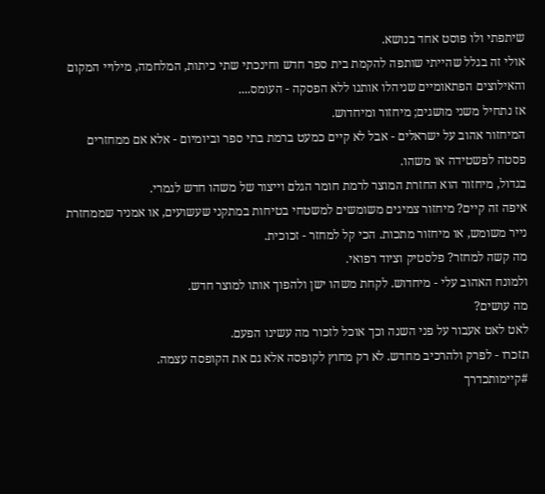שיתפתי ולו פוסט אחד בנושא.
אולי זה בגלל שהייתי שותפה להקמת בית ספר חדש וחינכתי שתי כיתות, המלחמה, מילויי המקום והאילוצים הפתאומיים שניהלו אותנו ללא הפסקה - העומס....
אז נתחיל משני מושגים; מיחזור ומיחדוש.
המיחזור אהוב על ישראלים - אבל לא קיים כמעט ברמת בתי ספר וביומיום - אלא אם ממחזרים פסטה לפשטידה או משהו.
בגדול, מיחזור הוא החזרת המוצר לרמת חומר הגלם וייצור של משהו חדש לגמרי.
איפה זה קיים? מיחזור צמיגים משומשים למשטחי בטיחות במתקני שעשועים, או אמניר שממחזרת נייר משומש, או מיחזור מתכות. הכי קל למחזר - זכוכית.
מה קשה למחזר? פלסטיק וציוד רפואי.
ולמונח האהוב עלי - מיחדוש. לקחת משהו ישן ולהפוך אותו למוצר חדש.
מה עושים?
לאט לאט אעבור על פני השנה וכך אוכל לזכור מה עשינו הפעם.
תזכרו - לפרק ולהרכיב מחדש. לא רק מחוץ לקופסה אלא גם את הקופסה עצמה.
#קיימותכדרך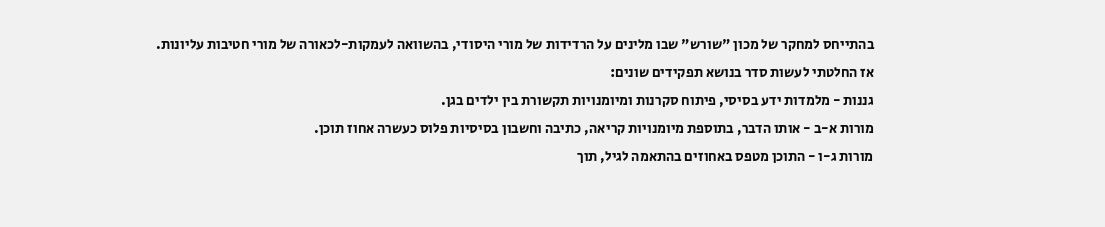בהתייחס למחקר של מכון "שורש" שבו מלינים על הרדידות של מורי היסודי, בהשוואה לעמקות-לכאורה של מורי חטיבות עליונות.
אז החלטתי לעשות סדר בנושא תפקידים שונים:
גננות - מלמדות ידע בסיסי, פיתוח סקרנות ומיומנויות תקשורת בין ילדים בגן.
מורות א-ב - אותו הדבר, בתוספת מיומנויות קריאה, כתיבה וחשבון בסיסיות פלוס כעשרה אחוז תוכן.
מורות ג-ו - התוכן מטפס באחוזים בהתאמה לגיל, תוך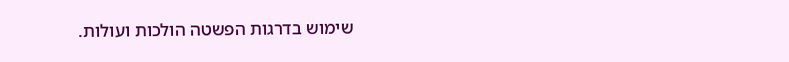שימוש בדרגות הפשטה הולכות ועולות.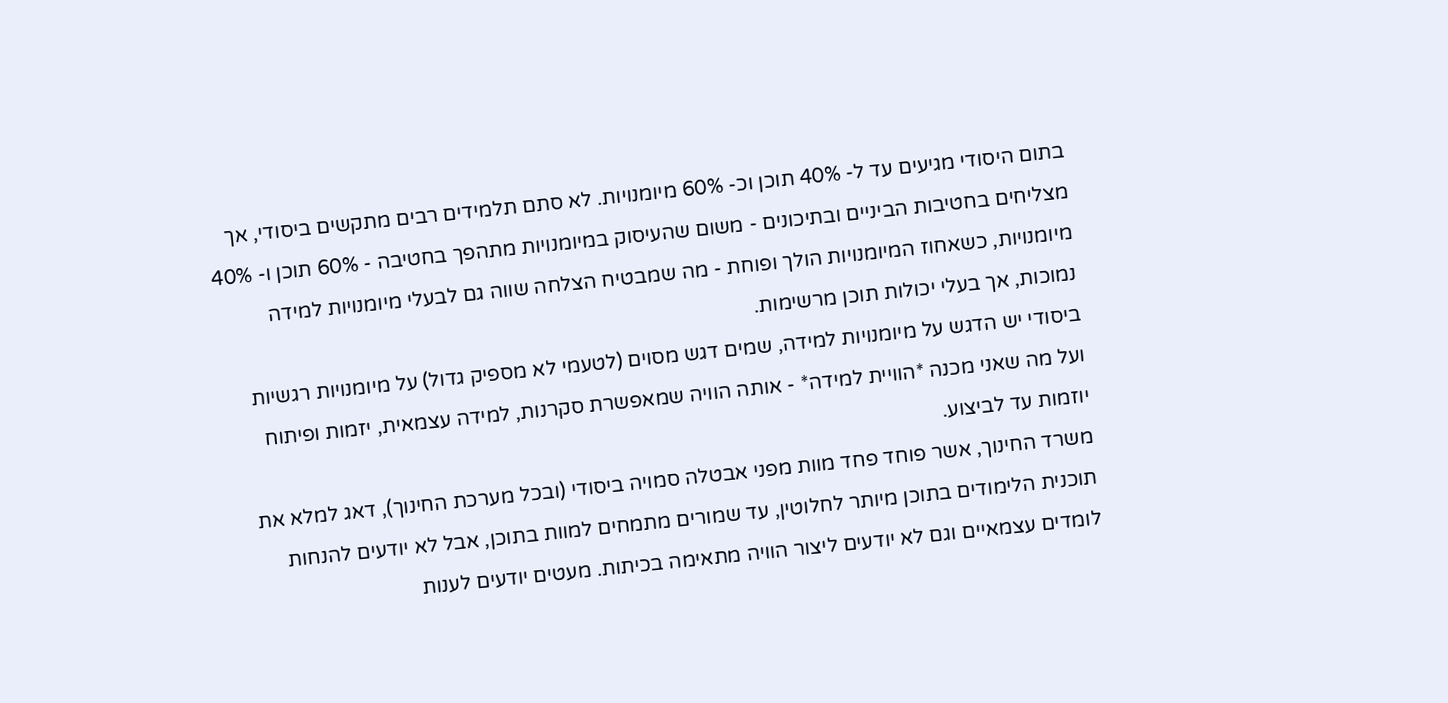בתום היסודי מגיעים עד ל- 40% תוכן וכ- 60% מיומנויות. לא סתם תלמידים רבים מתקשים ביסודי, אך מצליחים בחטיבות הביניים ובתיכונים - משום שהעיסוק במיומנויות מתהפך בחטיבה - 60% תוכן ו- 40% מיומנויות, כשאחוז המיומנויות הולך ופוחת - מה שמבטיח הצלחה שווה גם לבעלי מיומנויות למידה נמוכות, אך בעלי יכולות תוכן מרשימות.
ביסודי יש הדגש על מיומנויות למידה, שמים דגש מסוים (לטעמי לא מספיק גדול) על מיומנויות רגשיות ועל מה שאני מכנה *הוויית למידה* - אותה הוויה שמאפשרת סקרנות, למידה עצמאית, יזמות ופיתוח יוזמות עד לביצוע.
משרד החינוך, אשר פוחד פחד מוות מפני אבטלה סמויה ביסודי (ובכל מערכת החינוך), דאג למלא את תוכנית הלימודים בתוכן מיותר לחלוטין, עד שמורים מתמחים למוות בתוכן, אבל לא יודעים להנחות לומדים עצמאיים וגם לא יודעים ליצור הוויה מתאימה בכיתות. מעטים יודעים לענות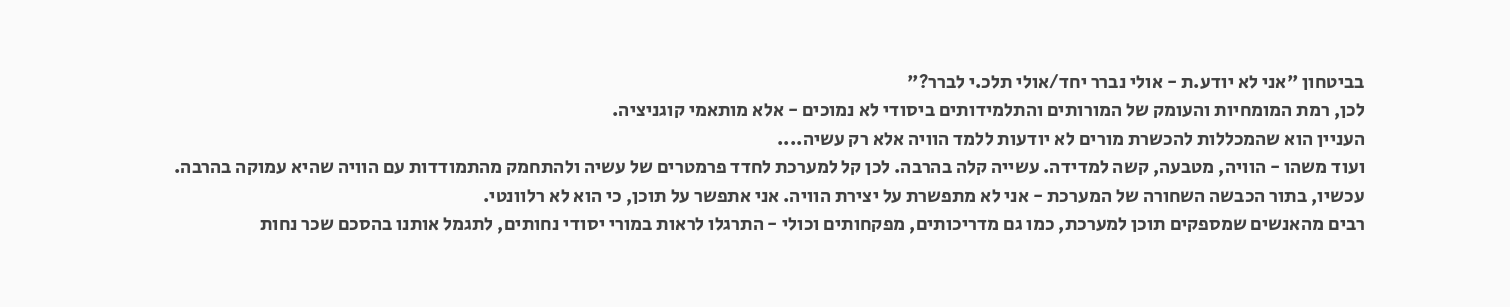בביטחון "אני לא יודע.ת - אולי נברר יחד/אולי תלכ.י לברר?"
לכן, רמת המומחיות והעומק של המורותים והתלמידותים ביסודי לא נמוכים - אלא מותאמי קוגניציה.
העניין הוא שהמכללות להכשרת מורים לא יודעות ללמד הוויה אלא רק עשיה....
ועוד משהו - הוויה, מטבעה, קשה למדידה. עשייה קלה בהרבה. לכן קל למערכת לחדד פרמטרים של עשיה ולהתחמק מהתמודדות עם הוויה שהיא עמוקה בהרבה.
עכשיו, בתור הכבשה השחורה של המערכת - אני לא מתפשרת על יצירת הוויה. אני אתפשר על תוכן, כי הוא לא רלוונטי.
רבים מהאנשים שמספקים תוכן למערכת, כמו גם מדריכותים, מפקחותים וכולי - התרגלו לראות במורי יסודי נחותים, לתגמל אותנו בהסכם שכר נחות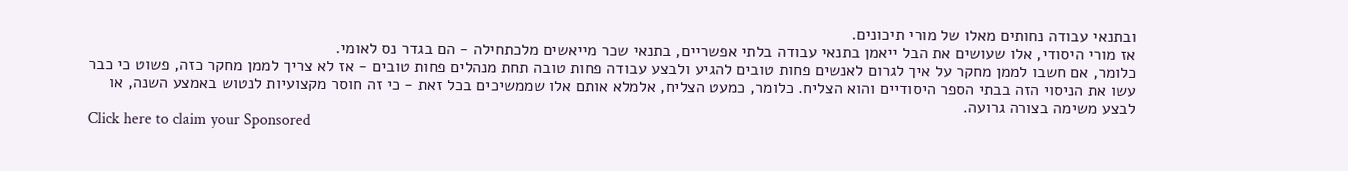ובתנאי עבודה נחותים מאלו של מורי תיכונים.
אז מורי היסודי, אלו שעושים את הבל ייאמן בתנאי עבודה בלתי אפשריים, בתנאי שכר מייאשים מלכתחילה - הם בגדר נס לאומי.
כלומר, אם חשבו לממן מחקר על איך לגרום לאנשים פחות טובים להגיע ולבצע עבודה פחות טובה תחת מנהלים פחות טובים - אז לא צריך לממן מחקר כזה, פשוט כי כבר עשו את הניסוי הזה בבתי הספר היסודיים והוא הצליח. כלומר, כמעט הצליח, אלמלא אותם אלו שממשיכים בכל זאת - כי זה חוסר מקצועיות לנטוש באמצע השנה, או לבצע משימה בצורה גרועה.
Click here to claim your Sponsored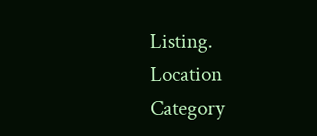Listing.
Location
Category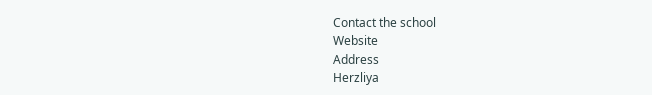Contact the school
Website
Address
Herzliya